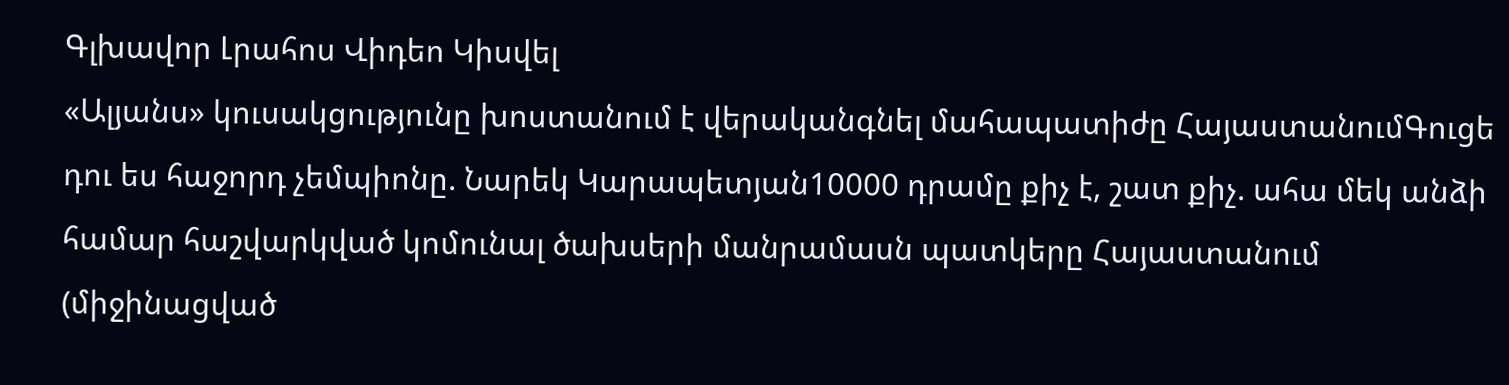Գլխավոր Լրահոս Վիդեո Կիսվել
«Ալյանս» կուսակցությունը խոստանում է վերականգնել մահապատիժը ՀայաստանումԳուցե դու ես հաջորդ չեմպիոնը. Նարեկ Կարապետյան10000 դրամը քիչ է, շատ քիչ. ահա մեկ անձի համար հաշվարկված կոմունալ ծախսերի մանրամասն պատկերը Հայաստանում (միջինացված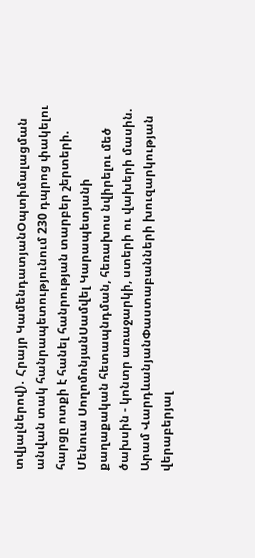տվյալներով)․ Հրայր ԿամենդատյանՕպտիմալացման անվան տակ հանրապետությունում 230 դպրոց փակելու հարցը ոտքի է հանել հանրության տարբեր շերտերի. Մենուա ՍողոմոնյանՍամվել Կարապետյանի քաղաքական հետապնդման, հեռախոս նվիրելու մեծ ծախսին - կոնտր առաջարկի, ստերի ու վախերի մասին. Արամ ՎարդևանյանՓաստաբանների խուզարկության վերաբերյալ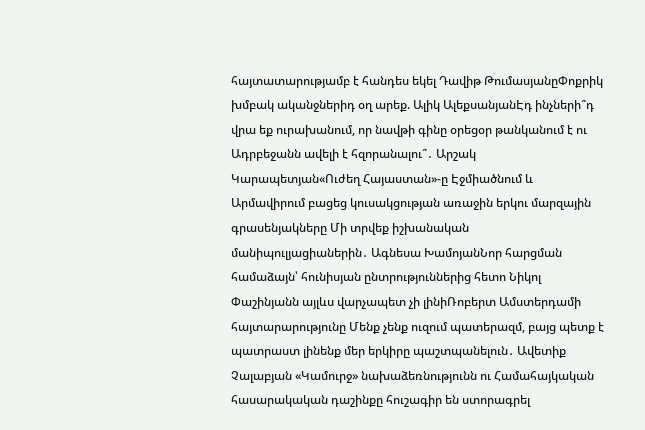հայտատարությամբ է հանդես եկել Դավիթ ԹումասյանըՓոքրիկ խմբակ ականջներիդ օղ արեք. Ալիկ ԱլեքսանյանԷդ ինչների՞դ վրա եք ուրախանում, որ նավթի գինը օրեցօր թանկանում է ու Ադրբեջանն ավելի է հզորանալու՞․ Արշակ Կարապետյան«Ուժեղ Հայաստան»-ը Էջմիածնում և Արմավիրում բացեց կուսակցության առաջին երկու մարզային գրասենյակները Մի տրվեք իշխանական մանիպուլյացիաներին․ Ագնեսա ԽամոյանՆոր հարցման համաձայն՝ հունիսյան ընտրություններից հետո Նիկոլ Փաշինյանն այլևս վարչապետ չի լինիՌոբերտ Ամստերդամի հայտարարությունը Մենք չենք ուզում պատերազմ, բայց պետք է պատրաստ լինենք մեր երկիրը պաշտպանելուն․ Ավետիք Չալաբյան «Կամուրջ» նախաձեռնությունն ու Համահայկական հասարակական դաշինքը հուշագիր են ստորագրել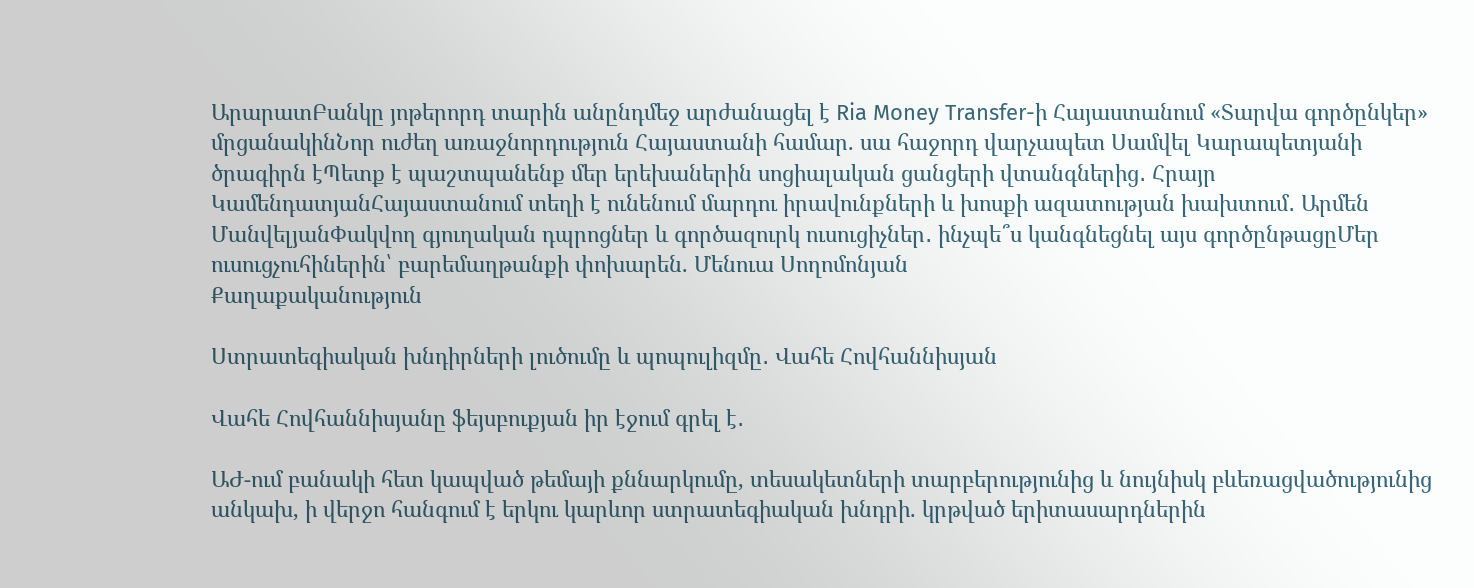ԱրարատԲանկը յոթերորդ տարին անընդմեջ արժանացել է Ria Money Transfer-ի Հայաստանում «Տարվա գործընկեր» մրցանակինՆոր ուժեղ առաջնորդություն Հայաստանի համար. սա հաջորդ վարչապետ Սամվել Կարապետյանի ծրագիրն էՊետք է պաշտպանենք մեր երեխաներին սոցիալական ցանցերի վտանգներից․ Հրայր ԿամենդատյանՀայաստանում տեղի է ունենում մարդու իրավունքների և խոսքի ազատության խախտում․ Արմեն ՄանվելյանՓակվող գյուղական դպրոցներ և գործազուրկ ուսուցիչներ․ ինչպե՞ս կանգնեցնել այս գործընթացըՄեր ուսուցչուհիներին՝ բարեմաղթանքի փոխարեն. Մենուա Սողոմոնյան
Քաղաքականություն

Ստրատեգիական խնդիրների լուծումը և պոպուլիզմը․ Վահե Հովհաննիսյան

Վահե Հովհաննիսյանը ֆեյսբուքյան իր էջում գրել է․

ԱԺ-ում բանակի հետ կապված թեմայի քննարկումը, տեսակետների տարբերությունից և նույնիսկ բևեռացվածությունից անկախ, ի վերջո հանգում է երկու կարևոր ստրատեգիական խնդրի. կրթված երիտասարդներին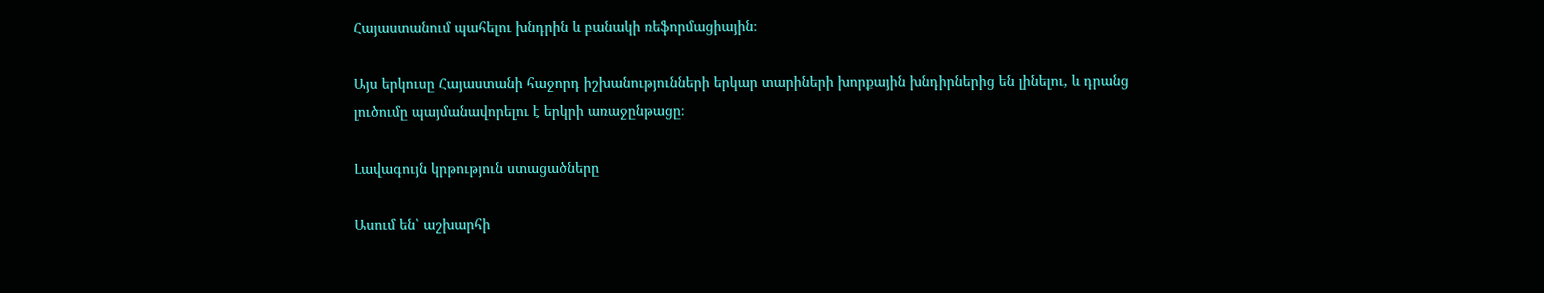Հայաստանում պահելու խնդրին և բանակի ռեֆորմացիային։

Այս երկուսը Հայաստանի հաջորդ իշխանությունների երկար տարիների խորքային խնդիրներից են լինելու, և դրանց լուծումը պայմանավորելու է երկրի առաջընթացը։

Լավագույն կրթություն ստացածները

Ասում են՝ աշխարհի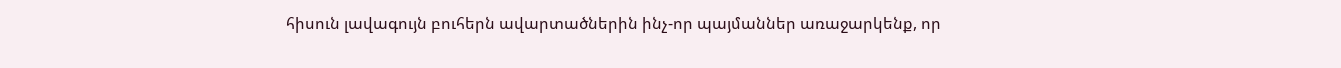հիսուն լավագույն բուհերն ավարտածներին ինչ-որ պայմաններ առաջարկենք, որ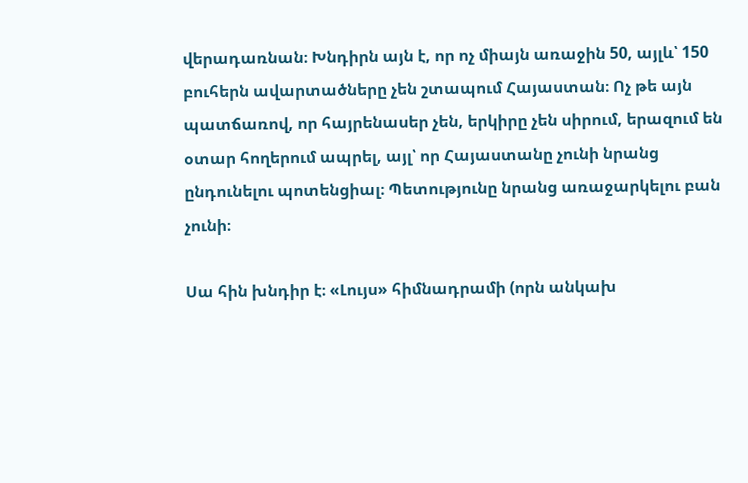վերադառնան։ Խնդիրն այն է, որ ոչ միայն առաջին 50, այլև՝ 150 բուհերն ավարտածները չեն շտապում Հայաստան։ Ոչ թե այն պատճառով, որ հայրենասեր չեն, երկիրը չեն սիրում, երազում են օտար հողերում ապրել, այլ՝ որ Հայաստանը չունի նրանց ընդունելու պոտենցիալ։ Պետությունը նրանց առաջարկելու բան չունի։

Սա հին խնդիր է։ «Լույս» հիմնադրամի (որն անկախ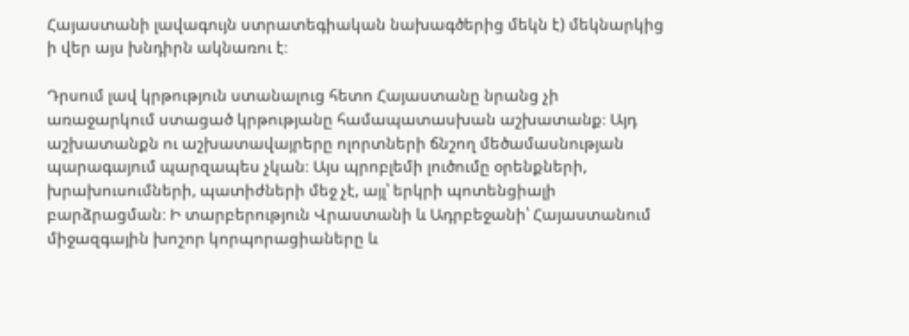Հայաստանի լավագույն ստրատեգիական նախագծերից մեկն է) մեկնարկից ի վեր այս խնդիրն ակնառու է։

Դրսում լավ կրթություն ստանալուց հետո Հայաստանը նրանց չի առաջարկում ստացած կրթությանը համապատասխան աշխատանք։ Այդ աշխատանքն ու աշխատավայրերը ոլորտների ճնշող մեծամասնության պարագայում պարզապես չկան։ Այս պրոբլեմի լուծումը օրենքների, խրախուսումների, պատիժների մեջ չէ, այլ՝ երկրի պոտենցիալի բարձրացման։ Ի տարբերություն Վրաստանի և Ադրբեջանի՝ Հայաստանում միջազգային խոշոր կորպորացիաները և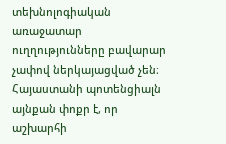տեխնոլոգիական առաջատար ուղղությունները բավարար չափով ներկայացված չեն։ Հայաստանի պոտենցիալն այնքան փոքր է, որ աշխարհի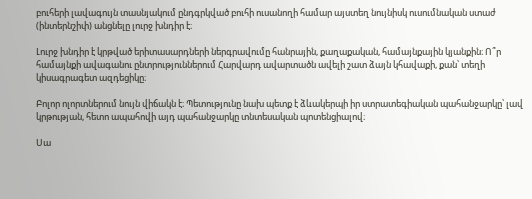բուհերի լավագույն տասնյակում ընդգրկված բուհի ուսանողի համար այստեղ նույնիսկ ուսումնական ստաժ (ինտերնշիփ) անցնելը լուրջ խնդիր է։

Լուրջ խնդիր է կրթված երիտասարդների ներգրավումը հանրային, քաղաքական, համայնքային կյանքին։ Ո՞ր համայնքի ավագանու ընտրություններում Հարվարդ ավարտածն ավելի շատ ձայն կհավաքի, քան՝ տեղի կիսագրագետ ազդեցիկը։

Բոլոր ոլորտներում նույն վիճակն է։ Պետությունը նախ պետք է ձևակերպի իր ստրատեգիական պահանջարկը՝ լավ կրթության, հետո ապահովի այդ պահանջարկը տնտեսական պոտենցիալով։

Սա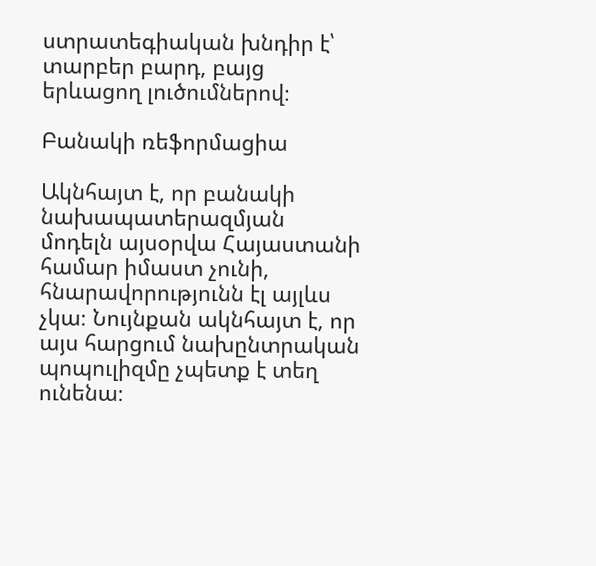ստրատեգիական խնդիր է՝ տարբեր բարդ, բայց երևացող լուծումներով։

Բանակի ռեֆորմացիա

Ակնհայտ է, որ բանակի նախապատերազմյան մոդելն այսօրվա Հայաստանի համար իմաստ չունի, հնարավորությունն էլ այլևս չկա։ Նույնքան ակնհայտ է, որ այս հարցում նախընտրական պոպուլիզմը չպետք է տեղ ունենա։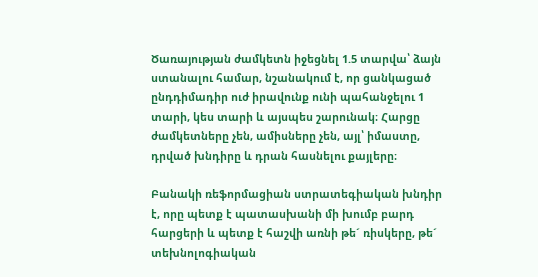Ծառայության ժամկետն իջեցնել 1.5 տարվա՝ ձայն ստանալու համար, նշանակում է, որ ցանկացած ընդդիմադիր ուժ իրավունք ունի պահանջելու 1 տարի, կես տարի և այսպես շարունակ։ Հարցը ժամկետները չեն, ամիսները չեն, այլ՝ իմաստը, դրված խնդիրը և դրան հասնելու քայլերը։

Բանակի ռեֆորմացիան ստրատեգիական խնդիր է, որը պետք է պատասխանի մի խումբ բարդ հարցերի և պետք է հաշվի առնի թե´ ռիսկերը, թե´ տեխնոլոգիական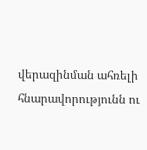վերազինման ահռելի հնարավորությունն ու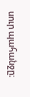սուր պահանջը։